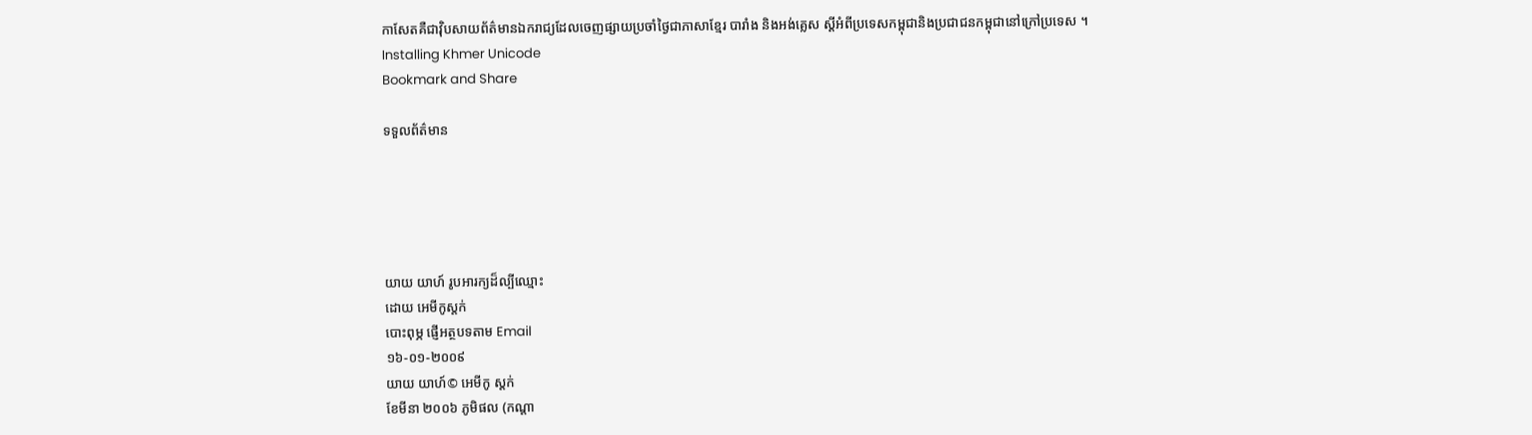កាសែតគឺជាវ៉ិបសាយព័ត៌មានឯករាជ្យដែលចេញផ្សាយប្រចាំថ្ងៃជាភាសាខ្មែរ បារាំង និងអង់គ្លេស ស្តីអំពីប្រទេសកម្ពុជានិងប្រជាជនកម្ពុជានៅក្រៅប្រទេស ។
Installing Khmer Unicode
Bookmark and Share

ទទួលព័ត៌មាន





យាយ យាហ៍ រូបអារក្យដ៏ល្បីឈ្មោះ
ដោយ អេមីកូស្តក់
បោះពុម្ភ ផ្ញើអត្ថបទតាម Email
១៦-០១-២០០៩
យាយ យាហ៍© អេមីកូ ស្តក់
ខែមីនា ២០០៦ ភូមិផល (កណ្តា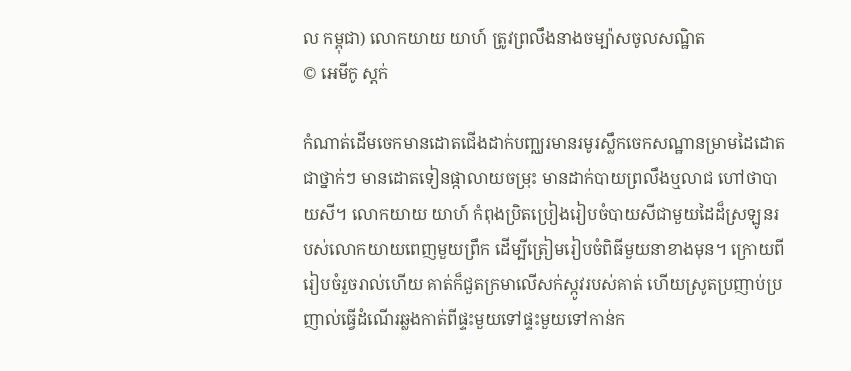ល កម្ពុជា) លោកយាយ យាហ៍ ត្រូវព្រលឹងនាងចម្ប៉ាសចូលសណ្ឋិត
© អេមីកូ ស្តក់

កំណាត់ដើមចេកមានដោតជើងដាក់បញ្ឈរមានរមូរស្លឹកចេកសណ្ឋានម្រាមដៃដោតជាថ្នាក់ៗ មានដោតទៀនផ្កាលាយចម្រុះ មានដាក់បាយព្រលឹងឬលាជ ហៅថាបាយសី។ លោកយាយ យាហ៍ កំពុងប្រិតប្រៀងរៀបចំបាយសីជាមួយដៃដ៏ស្រឡូនរបស់លោកយាយពេញមួយព្រឹក ដើម្បីត្រៀមរៀបចំពិធីមួយនាខាងមុន។ ក្រោយពីរៀបចំរួចរាល់ហើយ គាត់ក៏ជួតក្រមាលើសក់ស្កូវរបស់គាត់ ហើយស្រូតប្រញាប់ប្រញាល់ធ្វើដំណើរឆ្លងកាត់ពីផ្ទះមួយទៅផ្ទះមួយទៅកាន់ក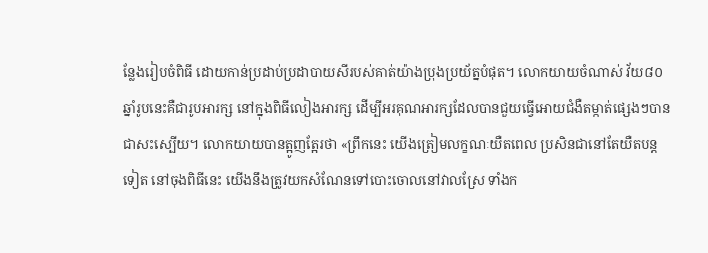ន្លែងរៀបចំពិធី ដោយកាន់ប្រដាប់ប្រដាបាយសីរបស់គាត់យ៉ាងប្រុងប្រយ័ត្នបំផុត។ លោកយាយចំណាស់ វ័យ៨០ឆ្នាំរូបនេះគឺជារូបអារក្ស នៅក្នុងពិធីលៀងអារក្ស ដើម្បីអរគុណអារក្សដែលបានជួយធ្វើអោយជំងឺតម្កាត់ផ្សេងៗបានជាសះស្បើយ។ លោកយាយបានត្អូញត្អែរថា «ព្រឹកនេះ យើងត្រៀមលក្ខណៈយឺតពេល ប្រសិនជានៅតែយឺតបន្តទៀត នៅចុងពិធីនេះ យើងនឹងត្រូវយកសំណែនទៅបោះចោលនៅវាលស្រែ ទាំងក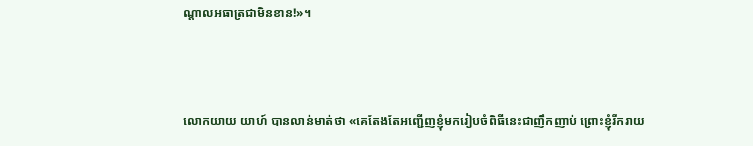ណ្តាលអធាត្រជាមិនខាន!»។



លោកយាយ យាហ៍ បានលាន់មាត់ថា «គេតែងតែអញ្ជើញខ្ញុំមករៀបចំពិធីនេះជាញឹកញាប់ ព្រោះខ្ញុំរីករាយ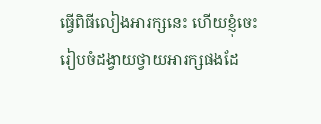ធ្វើពិធីលៀងអារក្សនេះ ហើយខ្ញុំចេះរៀបចំដង្វាយថ្វាយអារក្សផងដែ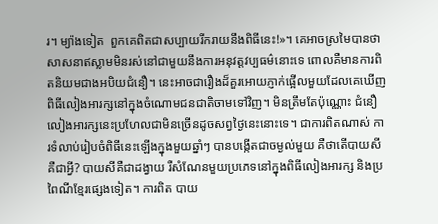រ។ ម្យ៉ាងទៀត  ពួកគេពិតជាសប្បាយរីករាយនឹងពិធីនេះ!»។ គេអាចស្រមៃបានថាសាសនាឥស្លាមមិនរស់នៅជាមួយនឹងការអនុវត្តវប្បធម៌នោះទេ ពោលគឺមានការពិតនិយមជាងអបិយជំនឿ។ នេះអាចជារឿងដ៏គួរអោយភ្ញាក់ផ្អើលមួយដែលគេឃើញពិធីលៀងអារក្សនៅក្នុងចំណោមជនជាតិចាមទៅវិញ។ មិនត្រឹមតែប៉ុណ្ណោះ ជំនឿលៀងអារក្សនេះប្រហែលជាមិនច្រើនដូចសព្វថ្ងៃនេះនោះទេ។ ជាការពិតណាស់ ការទំលាប់រៀបចំពិធីនេះឡើងក្នុងមួយឆ្នាំៗ បានបង្កើតជាចម្ងល់មួយ គឺថាតើបាយសី គឺជាអ្វី? បាយសីគឺជាដង្វាយ រឺសំណែនមួយប្រភេទនៅក្នុងពិធីលៀងអារក្ស និងប្រពៃណីខ្មែរផ្សេងទៀត។ ការពិត បាយ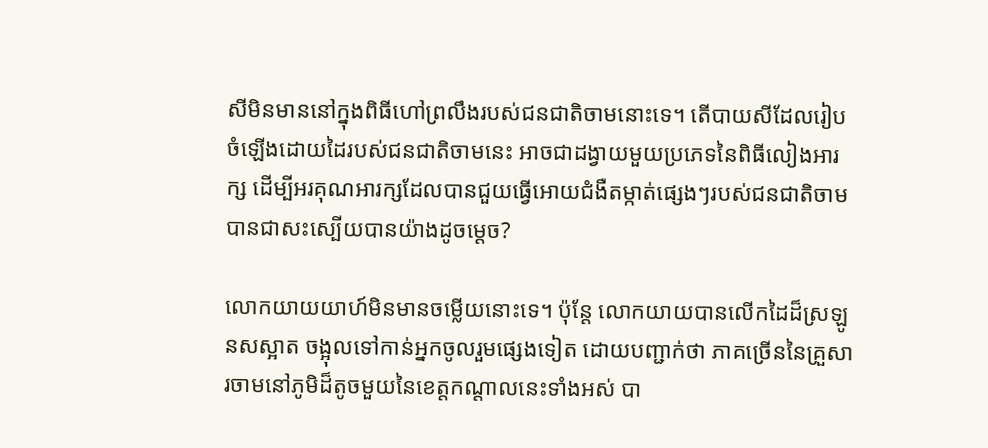សីមិនមាននៅក្នុងពិធីហៅព្រលឹងរបស់ជនជាតិចាមនោះទេ។ តើបាយសីដែលរៀបចំឡើងដោយដៃរបស់ជនជាតិចាមនេះ អាចជាដង្វាយមួយប្រភេទនៃពិធីលៀងអារក្ស ដើម្បីអរគុណអារក្សដែលបានជួយធ្វើអោយជំងឺតម្កាត់ផ្សេងៗរបស់ជនជាតិចាមបានជាសះស្បើយបានយ៉ាងដូចម្តេច?

លោកយាយយាហ៍មិនមានចម្លើយនោះទេ។ ប៉ុន្តែ លោកយាយបានលើកដៃដ៏ស្រឡូនសស្អាត ចង្អុលទៅកាន់អ្នកចូលរួមផ្សេងទៀត ដោយបញ្ជាក់ថា ភាគច្រើននៃគ្រួសារចាមនៅភូមិដ៏តូចមួយនៃខេត្តកណ្តាលនេះទាំងអស់ បា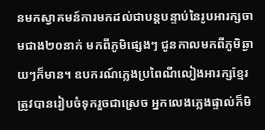នមកស្វាគមន៍ការមកដល់ជាបន្តបន្ទាប់នៃរូបអារក្សចាមជាង២០នាក់ មកពីភូមិផ្សេងៗ ជូនកាលមកពីភូមិឆ្ងាយៗក៏មាន។ ឧបករណ៍ភ្លេងប្រពៃណីលៀងអារក្សខ្មែរត្រូវបានរៀបចំទុករួចជាស្រេច អ្នកលេងភ្លេងផ្ទាល់ក៏មិ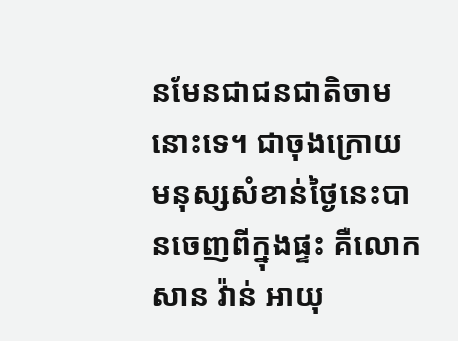នមែនជាជនជាតិចាមនោះទេ។ ជាចុងក្រោយ មនុស្សសំខាន់ថ្ងៃនេះបានចេញពីក្នុងផ្ទះ គឺលោកសាន វ៉ាន់ អាយុ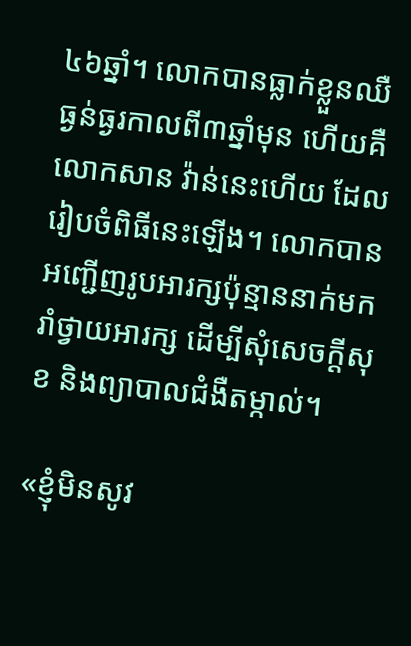៤៦ឆ្នាំ។ លោកបានធ្លាក់ខ្លួនឈឺធ្ងន់ធ្ងរកាលពី៣ឆ្នាំមុន ហើយគឺលោកសាន វ៉ាន់នេះហើយ ដែលរៀបចំពិធីនេះឡើង។ លោកបានអញ្ជើញរូបអារក្សប៉ុន្មាននាក់មករាំថ្វាយអារក្ស ដើម្បីសុំសេចក្តីសុខ និងព្យាបាលជំងឺតម្កាល់។

«ខ្ញុំមិនសូវ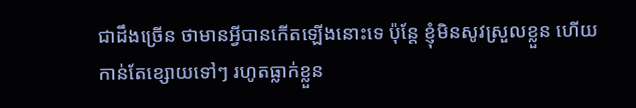ជាដឹងច្រើន ថាមានអ្វីបានកើតឡើងនោះទេ ប៉ុន្តែ ខ្ញុំមិនសូវស្រួលខ្លួន ហើយកាន់តែខ្សោយទៅៗ រហូតធ្លាក់ខ្លួន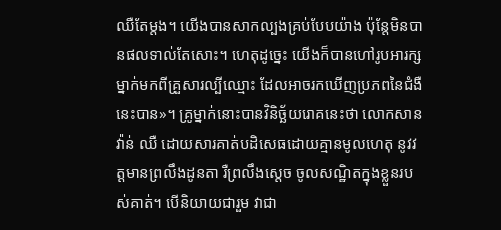ឈឺតែម្តង។ យើងបានសាកល្បងគ្រប់បែបយ៉ាង ប៉ុន្តែមិនបានផលទាល់តែសោះ។ ហេតុដូច្នេះ យើងក៏បានហៅរូបអារក្សម្នាក់មកពីគ្រួសារល្បីឈ្មោះ ដែលអាចរកឃើញប្រភពនៃជំងឺនេះបាន»។ គ្រូម្នាក់នោះបានវិនិច្ឆ័យរោគនេះថា លោកសាន វ៉ាន់ ឈឺ ដោយសារគាត់បដិសេធដោយគ្មានមូលហេតុ នូវវត្តមានព្រលឹងដូនតា រឺព្រលឹងស្តេច ចូលសណ្ឋិតក្នុងខ្លួនរបស់គាត់។ បើនិយាយជារួម វាជា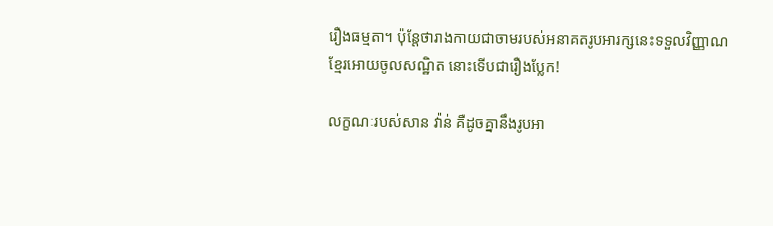រឿងធម្មតា។ ប៉ុន្តែថារាងកាយជាចាមរបស់អនាគតរូបអារក្សនេះទទួលវិញ្ញាណខ្មែរអោយចូលសណ្ឋិត នោះទើបជារឿងប្លែក!

លក្ខណៈរបស់សាន វ៉ាន់ គឺដូចគ្នានឹងរូបអា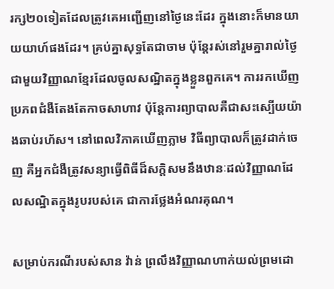រក្ស២០ទៀតដែលត្រូវគេអញ្ជើញនៅថ្ងៃនេះដែរ ក្នុងនោះក៏មានយាយយាហ៍ផងដែរ។ គ្រប់គ្នាសុទ្ធតែជាចាម ប៉ុន្តែរស់នៅរួមគ្នារាល់ថ្ងៃជាមួយវិញ្ញាណខ្មែរដែលចូលសណ្ឋិតក្នុងខ្លួនពួកគេ។ ការរកឃើញប្រភពជំងឺតែងតែកាចសាហាវ ប៉ុន្តែការព្យាបាលគឺជាសះស្បើយយ៉ាងឆាប់រហ័ស។ នៅពេលវិភាគឃើញភ្លាម វិធីព្យាបាលក៏ត្រូវដាក់ចេញ គឺអ្នកជំងឺត្រូវសន្យាធ្វើពិធីដ៏សក្តិសមនឹងឋានៈដល់វិញ្ញាណដែលសណ្ឋិតក្នុងរូបរបស់គេ ជាការថ្លែងអំណរគុណ។

សម្រាប់ករណីរបស់សាន វ៉ាន់ ព្រលឹងវិញ្ញាណហាក់យល់ព្រមដោ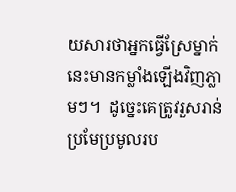យសារថាអ្នកធ្វើស្រែម្នាក់នេះមានកម្លាំងឡើងវិញភ្លាមៗ។  ដូច្នេះគេត្រូវរួសរាន់ប្រមែប្រមូលរប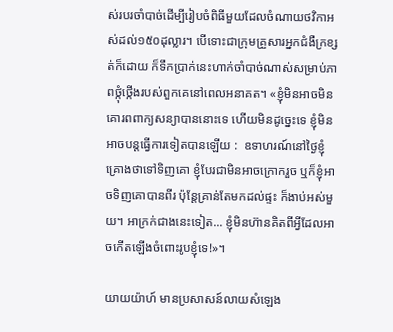ស់របរចាំបាច់ដើម្បីរៀបចំពិធីមួយដែលចំណាយថវិកាអស់ដល់១៥០ដុល្លារ។ បើទោះជាក្រុមគ្រួសារអ្នកជំងឺក្រខ្សត់ក៏ដោយ ក៏ទឹកប្រាក់នេះហាក់ចាំបាច់ណាស់សម្រាប់ភាពថ្កុំថ្កើងរបស់ពួកគេនៅពេលអនាគត។ «ខ្ញុំមិនអាចមិនគោរពពាក្យសន្យាបាននោះទេ ហើយមិនដូច្នេះទេ ខ្ញុំមិនអាចបន្តធ្វើការទៀតបានឡើយ :  ឧទាហរណ៍នៅថ្ងៃខ្ញុំគ្រោងថាទៅទិញគោ ខ្ញុំបែរជាមិនអាចក្រោករួច ឬក៏ខ្ញុំអាចទិញគោបានពីរ ប៉ុន្តែគ្រាន់តែមកដល់ផ្ទះ ក៏ងាប់អស់មួយ។ អាក្រក់ជាងនេះទៀត... ខ្ញុំមិនហ៊ានគិតពីអ្វីដែលអាចកើតឡើងចំពោះរូបខ្ញុំទេ!»។

យាយយ៉ាហ៍ មានប្រសាសន៍លាយសំឡេង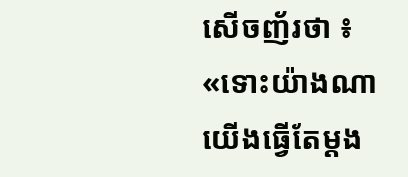សើចញ័រថា ៖ «ទោះយ៉ាងណា យើងធ្វើតែម្តង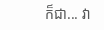ក៏ជា... វា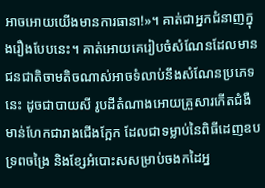អាចអោយយើងមានការធានា!»។ គាត់ជាអ្នកជំនាញក្នុងរឿងបែបនេះ។ គាត់អោយគេរៀបចំសំណែនដែលមានជនជាតិចាមតិចណាស់អាចទំលាប់នឹងសំណែនប្រភេទនេះ ដូចជាបាយសី រូបដីតំណាងអោយគ្រួសារកើតជំងឺ មាន់ហែកជារាងជើងក្អែក ដែលជាទម្លាប់នៃពិធីដេញឧបទ្រពចង្រៃ និងខ្សែអំបោះសសម្រាប់ចងកដៃអ្ន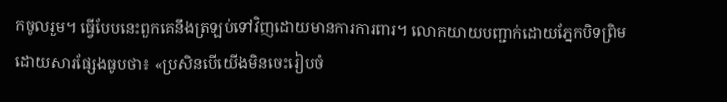កចូលរួម។ ធ្វើបែបនេះពួកគេនឹងត្រឡប់ទៅវិញដោយមានការការពារ។ លោកយាយបញ្ជាក់ដោយភ្នែកបិទព្រិមដោយសារផ្សែងធូបថា៖ «ប្រសិនបើយើងមិនចេះរៀបចំ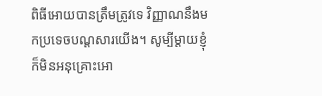ពិធីអោយបានត្រឹមត្រូវទេ វិញ្ញាណនឹងមកប្រទេចបណ្តសារយើង។ សូម្បីម្តាយខ្ញុំក៏មិនអនុគ្រោះអោ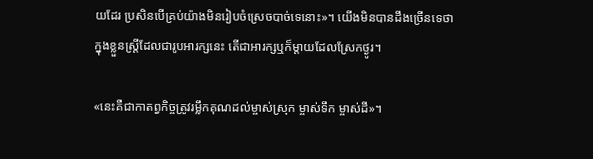យដែរ ប្រសិនបើគ្រប់យ៉ាងមិនរៀបចំស្រេចបាច់ទេនោះ»។ យើងមិនបានដឹងច្រើនទេថា ក្នុងខ្លួនស្រ្តីដែលជារូបអារក្សនេះ តើជាអារក្សឬក៏ម្តាយដែលស្រែកថ្ងូរ។

«នេះគឺជាកាតព្វកិច្ចត្រូវរម្លឹកគុណដល់ម្ចាស់ស្រុក ម្ចាស់ទឹក ម្ចាស់ដី»។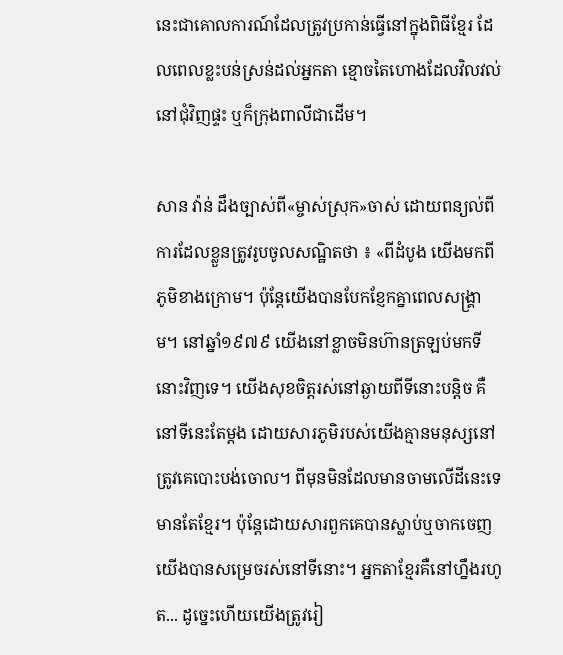នេះជាគោលការណ៍ដែលត្រូវប្រកាន់ធ្វើនៅក្នុងពិធីខ្មែរ ដែលពេលខ្លះបន់ស្រន់ដល់អ្នកតា ខ្មោចតៃហោងដែលវិលវល់នៅជុំវិញផ្ទះ ឬក៏ក្រុងពាលីជាដើម។

សាន វ៉ាន់ ដឹងច្បាស់ពី«ម្ចាស់ស្រុក»ចាស់ ដោយពន្យល់ពីការដែលខ្លួនត្រូវរូបចូលសណ្ឋិតថា ៖ «ពីដំបូង យើងមកពីភូមិខាងក្រោម។ ប៉ុន្តែយើងបានបែកខ្ញែកគ្នាពេលសង្រ្គាម។ នៅឆ្នាំ១៩៧៩ យើងនៅខ្លាចមិនហ៊ានត្រឡប់មកទីនោះវិញទេ។ យើងសុខចិត្តរស់នៅឆ្ងាយពីទីនោះបន្តិច គឺនៅទីនេះតែម្តង ដោយសារភូមិរបស់យើងគ្មានមនុស្សនៅ ត្រូវគេបោះបង់ចោល។ ពីមុនមិនដែលមានចាមលើដីនេះទេ មានតែខ្មែរ។ ប៉ុន្តែដោយសារពួកគេបានស្លាប់ឬចាកចេញ យើងបានសម្រេចរស់នៅទីនោះ។ អ្នកតាខ្មែរគឺនៅហ្នឹងរហូត... ដូច្នេះហើយយើងត្រូវរៀ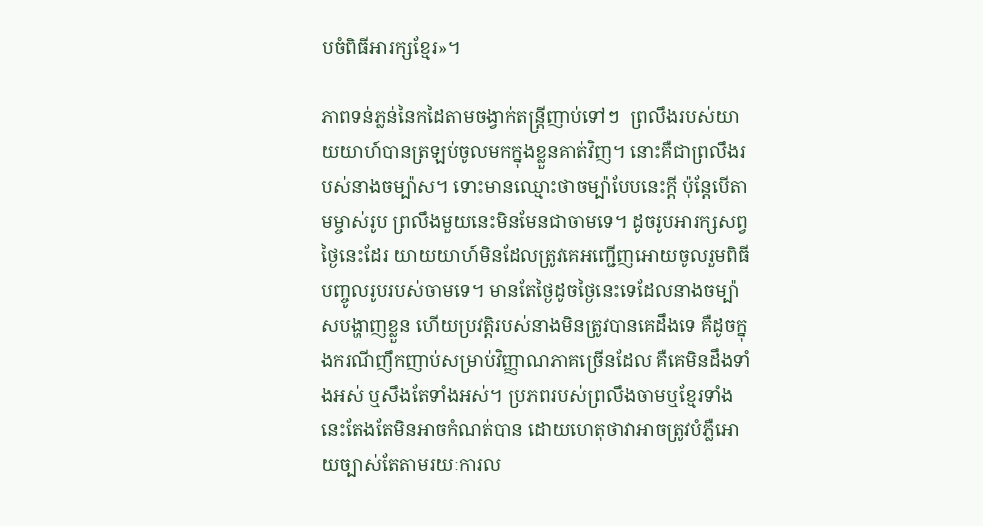បចំពិធីអារក្សខ្មែរ»។

ភាពទន់ភ្លន់នៃកដៃតាមចង្វាក់តន្ត្រីញាប់ទៅៗ  ព្រលឹងរបស់យាយយាហ៍បានត្រឡប់ចូលមកក្នុងខ្លួនគាត់វិញ។ នោះគឺជាព្រលឹងរបស់នាងចម្ប៉ាស។ ទោះមានឈ្មោះថាចម្ប៉ាបែបនេះក្តី ប៉ុន្តែបើតាមម្ចាស់រូប ព្រលឹងមួយនេះមិនមែនជាចាមទេ។ ដូចរូបអារក្សសព្វថ្ងៃនេះដែរ យាយយាហ៍មិនដែលត្រូវគេអញ្ជើញអោយចូលរួមពិធីបញ្ចូលរូបរបស់ចាមទេ។ មានតែថ្ងៃដូចថ្ងៃនេះទេដែលនាងចម្ប៉ាសបង្ហាញខ្លួន ហើយប្រវត្តិរបស់នាងមិនត្រូវបានគេដឹងទេ គឺដូចក្នុងករណីញឹកញាប់សម្រាប់វិញ្ញាណភាគច្រើនដែល គឺគេមិនដឹងទាំងអស់ ឬសឹងតែទាំងអស់។ ប្រភពរបស់ព្រលឹងចាមឬខ្មែរទាំងនេះតែងតែមិនអាចកំណត់បាន ដោយហេតុថាវាអាចត្រូវបំភ្លឺអោយច្បាស់តែតាមរយៈការល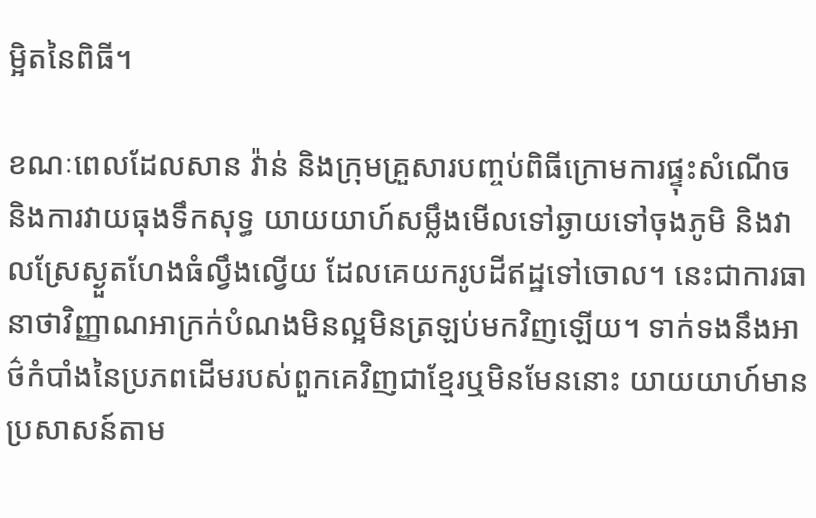ម្អិតនៃពិធី។

ខណៈពេលដែលសាន វ៉ាន់ និងក្រុមគ្រួសារបញ្ចប់ពិធីក្រោមការផ្ទុះសំណើច និងការវាយធុងទឹកសុទ្ធ យាយយាហ៍សម្លឹងមើលទៅឆ្ងាយទៅចុងភូមិ និងវាលស្រែស្ងួតហែងធំល្វឹងល្វើយ ដែលគេយករូបដីឥដ្ឋទៅចោល។ នេះជាការធានាថាវិញ្ញាណអាក្រក់បំណងមិនល្អមិនត្រឡប់មកវិញឡើយ។ ទាក់ទងនឹងអាថ៌កំបាំងនៃប្រភពដើមរបស់ពួកគេវិញជាខ្មែរឬមិនមែននោះ យាយយាហ៍មានប្រសាសន៍តាម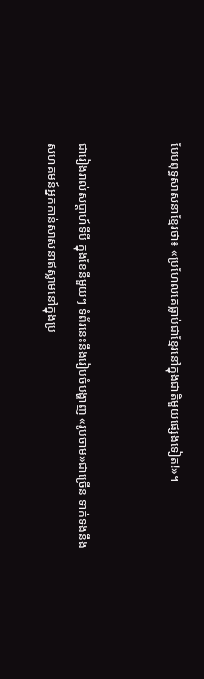បែបពុទ្ធសាសនាខ្មែរថា៖ «ប្រហែលគេធ្លាប់ជាខ្មែរនៅក្នុងជាតិមួយផ្សេងទៀត!»។


ជារៀងរាល់សប្តាហ៍ទីបី ក្នុងខែនីមួយៗ ទំព័រនេះនឹងរៀបចំបង្ហាញ «រូបចាម»ជាច្រើន ទាក់ទងនឹងសហគមន៍អ្នកកាន់សាសនាឥស្លាមនៅក្នុងប្រ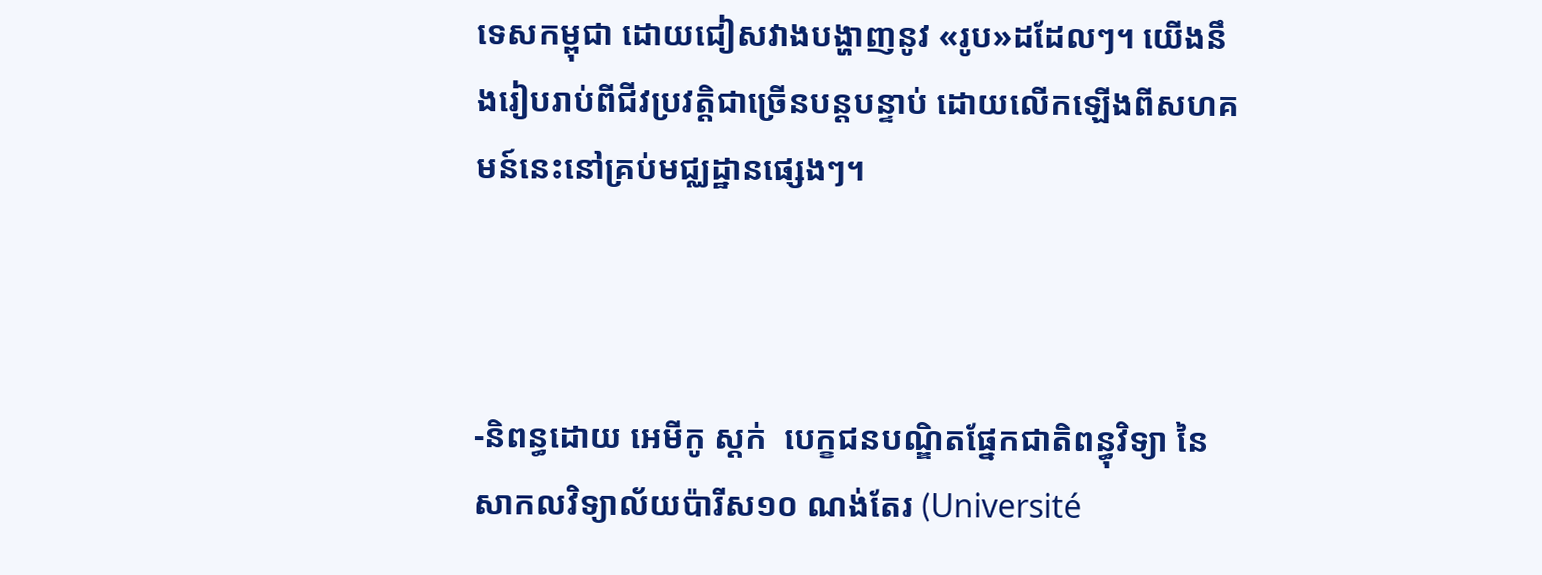ទេសកម្ពុជា ដោយជៀសវាងបង្ហាញនូវ «រូប»ដដែលៗ។ យើងនឹងរៀបរាប់ពីជីវប្រវត្តិជាច្រើនបន្តបន្ទាប់ ដោយលើកឡើងពីសហគមន៍នេះនៅគ្រប់មជ្ឈដ្ឋានផ្សេងៗ។



-និពន្ធដោយ អេមីកូ ស្តក់  បេក្ខជនបណ្ឌិតផ្នែកជាតិពន្ធុវិទ្យា នៃសាកលវិទ្យាល័យប៉ារីស១០ ណង់តែរ (Université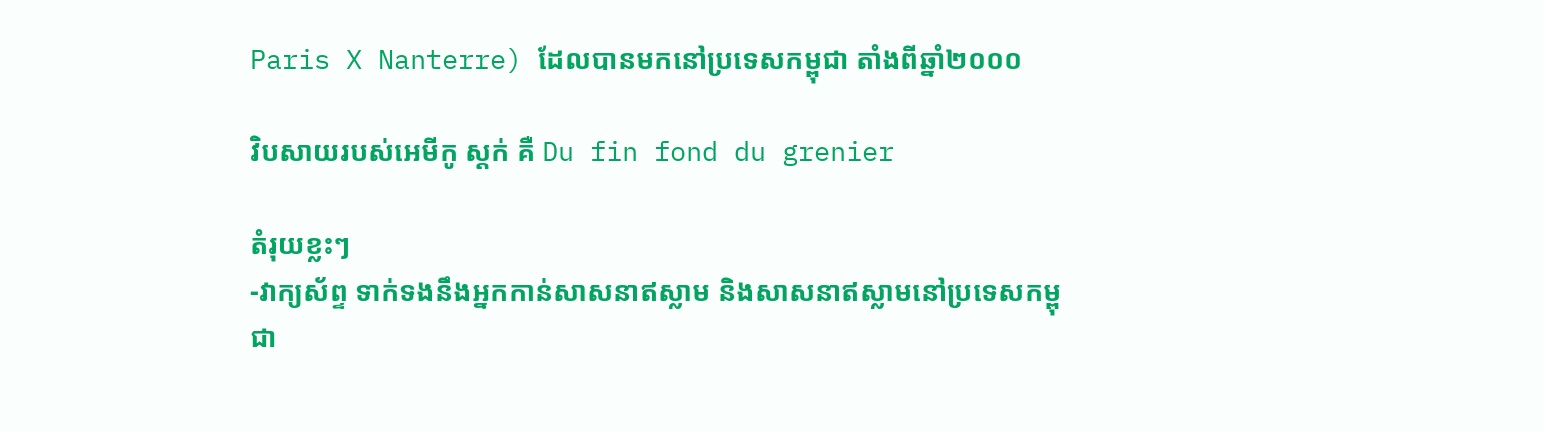Paris X Nanterre) ដែលបានមកនៅប្រទេសកម្ពុជា តាំងពីឆ្នាំ២០០០

វិបសាយរបស់អេមីកូ ស្តក់ គឺ Du fin fond du grenier

តំរុយខ្លះៗ
-វាក្យស័ព្ទ ទាក់ទងនឹងអ្នកកាន់សាសនាឥស្លាម និងសាសនាឥស្លាមនៅប្រទេសកម្ពុជា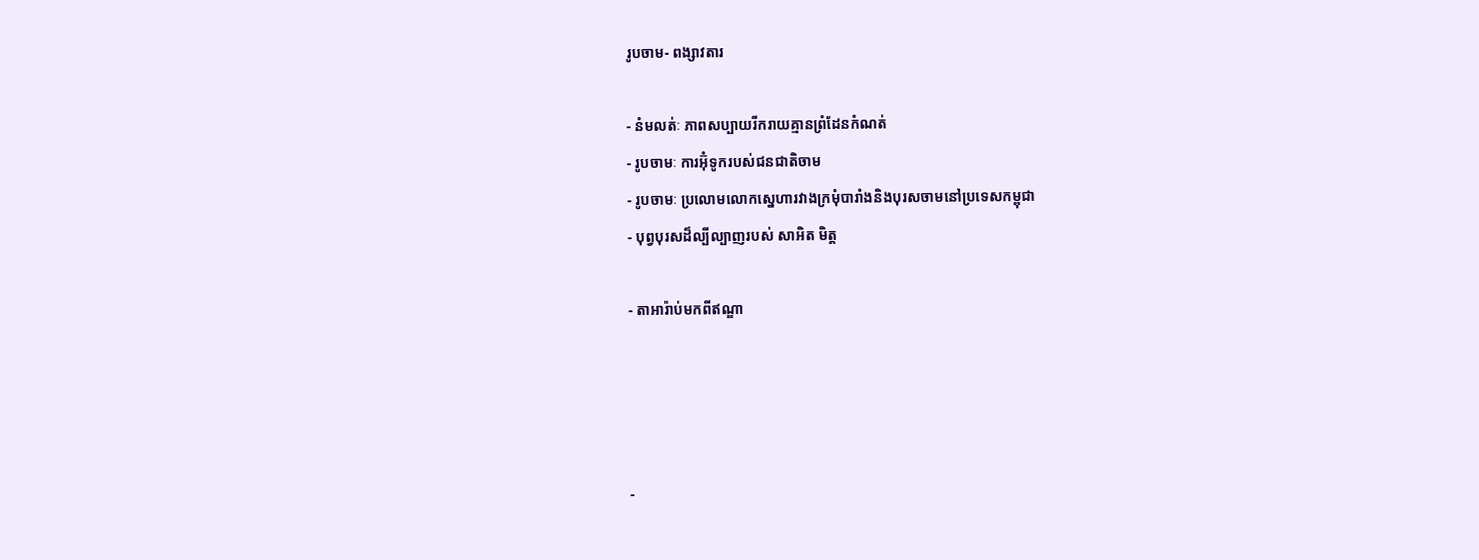រូបចាម- ពង្សាវតារ

- នំមលត់ៈ ភាពសប្បាយរីករាយគ្មានព្រំដែនកំណត់
- រូបចាមៈ ការអ៊ុំទូករបស់ជនជាតិចាម
- រូបចាមៈ ប្រលោមលោកស្នេហារវាងក្រមុំបារាំងនិងបុរសចាមនៅប្រទេសកម្ពុជា
- បុព្វបុរសដ៏ល្បីល្បាញរបស់ សាអិត មិត្ត

- តាអារ៉ាប់មកពីឥណ្ឌា




-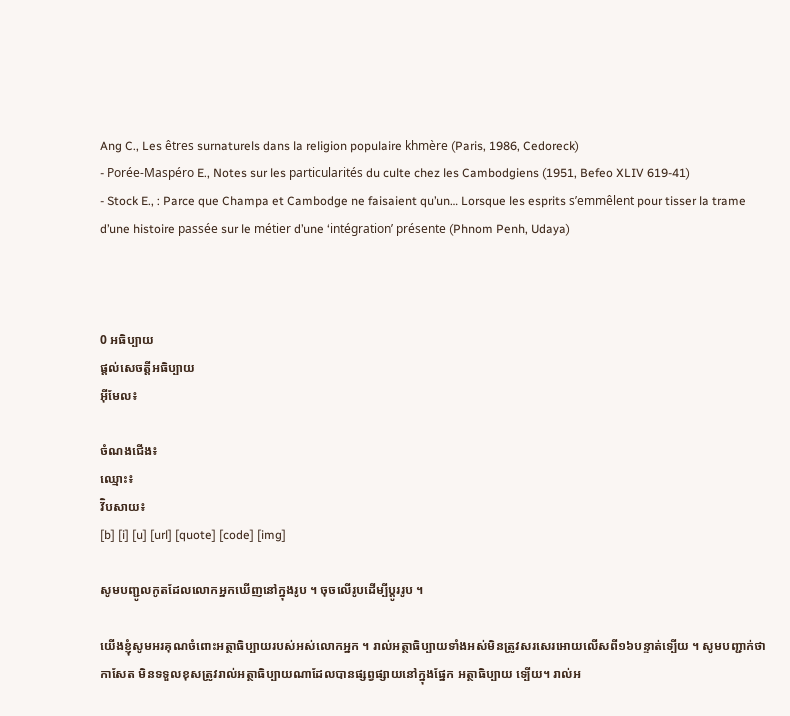Ang C., Les êtres surnaturels dans la religion populaire khmère (Paris, 1986, Cedoreck)
- Porée-Maspéro E., Notes sur les particularités du culte chez les Cambodgiens (1951, Befeo XLIV 619-41)
- Stock E., : Parce que Champa et Cambodge ne faisaient qu’un… Lorsque les esprits s’emmêlent pour tisser la trame d’une histoire passée sur le métier d’une ‘intégration’ présente (Phnom Penh, Udaya)



0 អធិប្បាយ
ផ្តល់សេចត្តីអធិប្បាយ
អ៊ីមែល៖

ចំណងជើង៖
ឈ្មោះ៖
វ៊ិបសាយ៖
[b] [i] [u] [url] [quote] [code] [img]

សូមបញ្ជូលកូតដែលលោកអ្នកឃើញនៅក្នុងរូប ។ ចុចលើរូបដើម្បីប្តូររូប ។

យើងខ្ញុំសូមអរគុណចំពោះអត្ថាធិប្បាយរបស់អស់លោកអ្នក ។ រាល់អត្ថាធិប្បាយទាំងអស់មិនត្រូវសរសេរអោយលើសពី១៦បន្ទាត់ទ្បើយ ។ សូមបញ្ជាក់ថា កាសែត មិនទទួលខុសត្រូវរាល់អត្ថាធិប្បាយណាដែលបានផ្សព្វផ្សាយនៅក្នុងផ្នែក អត្ថាធិប្បាយ ទ្បើយ។ រាល់អ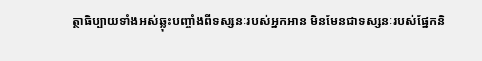ត្ថាធិប្បាយទាំងអស់ឆ្លុះបញ្ចាំងពីទស្សនៈរបស់អ្នកអាន មិនមែនជាទស្សនៈរបស់ផ្នែកនិ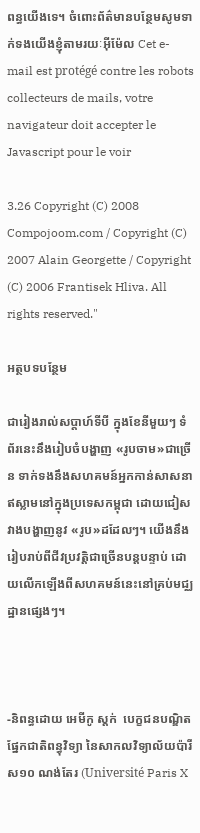ពន្ធយើងទេ។ ចំពោះព័ត៌មានបន្ថែមសូមទាក់ទងយើងខ្ញុំតាមរយៈអ៊ីម៉ែល Cet e-mail est protégé contre les robots collecteurs de mails, votre navigateur doit accepter le Javascript pour le voir

3.26 Copyright (C) 2008 Compojoom.com / Copyright (C) 2007 Alain Georgette / Copyright (C) 2006 Frantisek Hliva. All rights reserved."

អត្ថបទបន្ថែម

ជារៀងរាល់សប្តាហ៍ទីបី ក្នុងខែនីមួយៗ ទំព័រនេះនឹងរៀបចំបង្ហាញ «រូបចាម»ជាច្រើន ទាក់ទងនឹងសហគមន៍អ្នកកាន់សាសនាឥស្លាមនៅក្នុងប្រទេសកម្ពុជា ដោយជៀសវាងបង្ហាញនូវ «រូប»ដដែលៗ។ យើងនឹងរៀបរាប់ពីជីវប្រវត្តិជាច្រើនបន្តបន្ទាប់ ដោយលើកឡើងពីសហគមន៍នេះនៅគ្រប់មជ្ឈដ្ឋានផ្សេងៗ។



-និពន្ធដោយ អេមីកូ ស្តក់  បេក្ខជនបណ្ឌិតផ្នែកជាតិពន្ធុវិទ្យា នៃសាកលវិទ្យាល័យប៉ារីស១០ ណង់តែរ (Université Paris X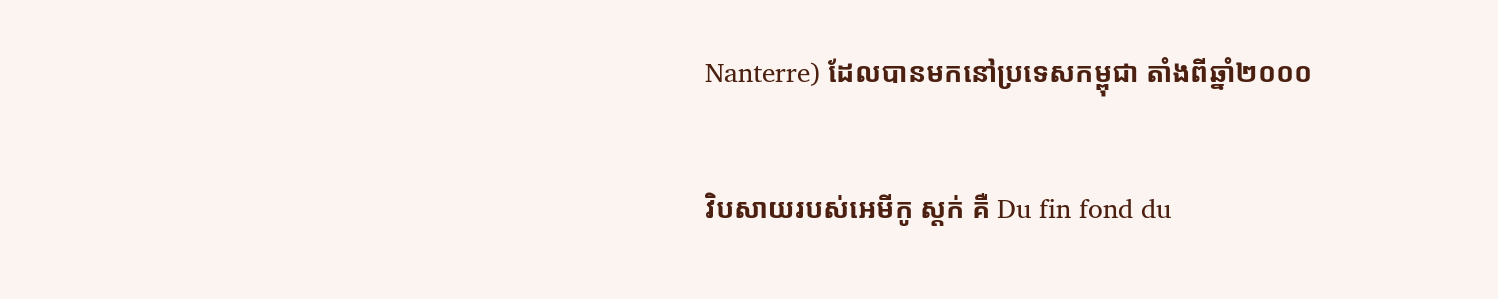Nanterre) ដែលបានមកនៅប្រទេសកម្ពុជា តាំងពីឆ្នាំ២០០០

វិបសាយរបស់អេមីកូ ស្តក់ គឺ Du fin fond du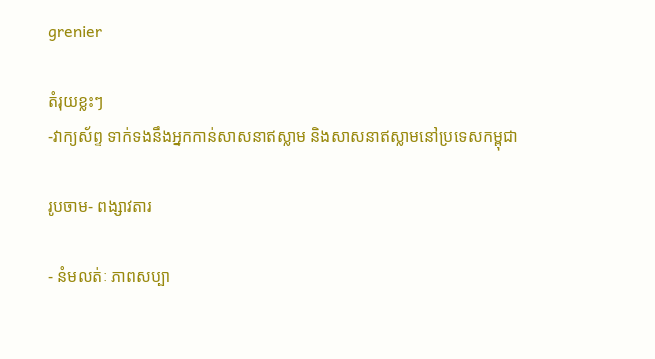grenier

តំរុយខ្លះៗ
-វាក្យស័ព្ទ ទាក់ទងនឹងអ្នកកាន់សាសនាឥស្លាម និងសាសនាឥស្លាមនៅប្រទេសកម្ពុជា

រូបចាម- ពង្សាវតារ

- នំមលត់ៈ ភាពសប្បា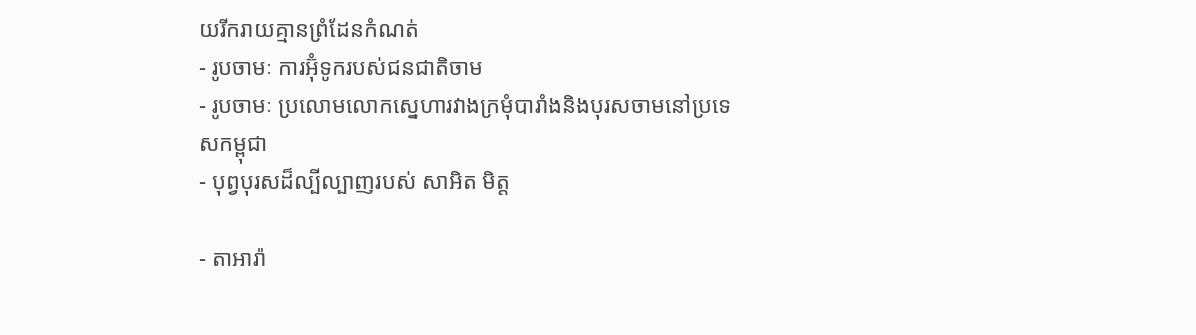យរីករាយគ្មានព្រំដែនកំណត់
- រូបចាមៈ ការអ៊ុំទូករបស់ជនជាតិចាម
- រូបចាមៈ ប្រលោមលោកស្នេហារវាងក្រមុំបារាំងនិងបុរសចាមនៅប្រទេសកម្ពុជា
- បុព្វបុរសដ៏ល្បីល្បាញរបស់ សាអិត មិត្ត

- តាអារ៉ា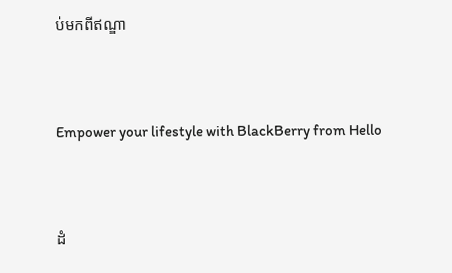ប់មកពីឥណ្ឌា




Empower your lifestyle with BlackBerry from Hello




ដំ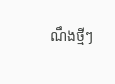ណឹងថ្មីៗ